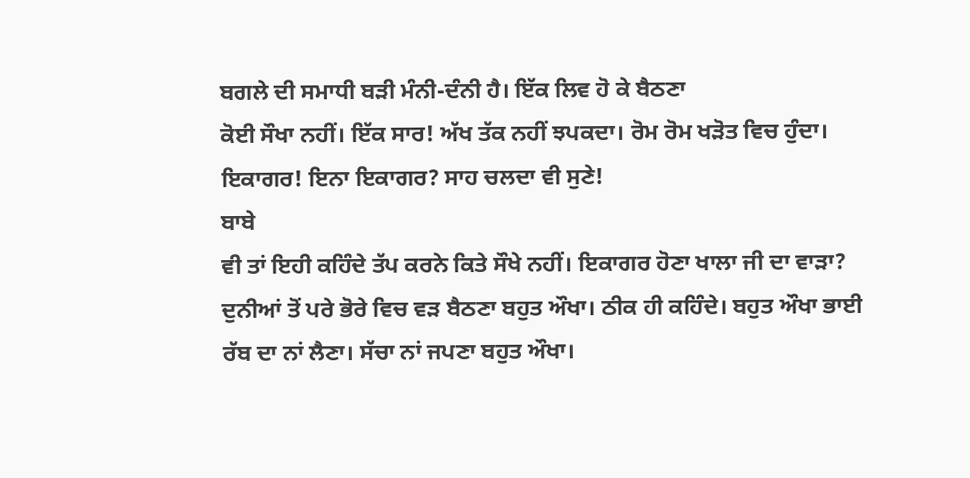ਬਗਲੇ ਦੀ ਸਮਾਧੀ ਬੜੀ ਮੰਨੀ-ਦੰਨੀ ਹੈ। ਇੱਕ ਲਿਵ ਹੋ ਕੇ ਬੈਠਣਾ
ਕੋਈ ਸੌਖਾ ਨਹੀਂ। ਇੱਕ ਸਾਰ! ਅੱਖ ਤੱਕ ਨਹੀਂ ਝਪਕਦਾ। ਰੋਮ ਰੋਮ ਖੜੋਤ ਵਿਚ ਹੁੰਦਾ।
ਇਕਾਗਰ! ਇਨਾ ਇਕਾਗਰ? ਸਾਹ ਚਲਦਾ ਵੀ ਸੁਣੇ!
ਬਾਬੇ
ਵੀ ਤਾਂ ਇਹੀ ਕਹਿੰਦੇ ਤੱਪ ਕਰਨੇ ਕਿਤੇ ਸੌਖੇ ਨਹੀਂ। ਇਕਾਗਰ ਹੋਣਾ ਖਾਲਾ ਜੀ ਦਾ ਵਾੜਾ?
ਦੁਨੀਆਂ ਤੋਂ ਪਰੇ ਭੋਰੇ ਵਿਚ ਵੜ ਬੈਠਣਾ ਬਹੁਤ ਔਖਾ। ਠੀਕ ਹੀ ਕਹਿੰਦੇ। ਬਹੁਤ ਔਖਾ ਭਾਈ
ਰੱਬ ਦਾ ਨਾਂ ਲੈਣਾ। ਸੱਚਾ ਨਾਂ ਜਪਣਾ ਬਹੁਤ ਔਖਾ।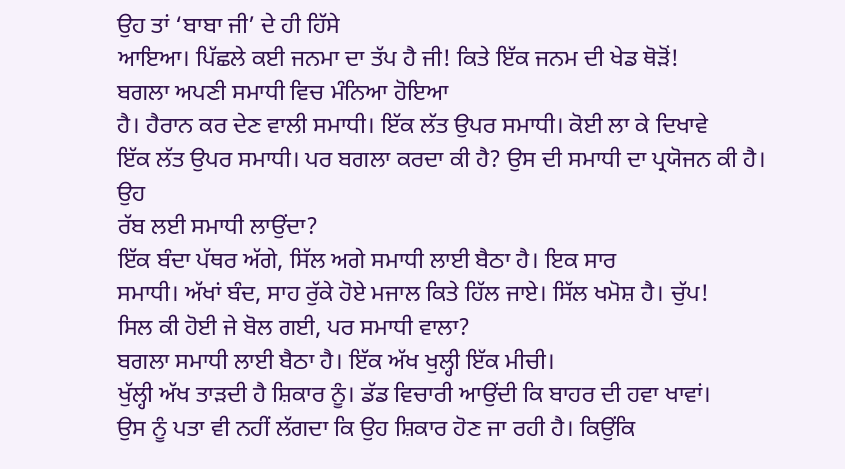ਉਹ ਤਾਂ ‘ਬਾਬਾ ਜੀ’ ਦੇ ਹੀ ਹਿੱਸੇ
ਆਇਆ। ਪਿੱਛਲੇ ਕਈ ਜਨਮਾ ਦਾ ਤੱਪ ਹੈ ਜੀ! ਕਿਤੇ ਇੱਕ ਜਨਮ ਦੀ ਖੇਡ ਥੋੜੋਂ!
ਬਗਲਾ ਅਪਣੀ ਸਮਾਧੀ ਵਿਚ ਮੰਨਿਆ ਹੋਇਆ
ਹੈ। ਹੈਰਾਨ ਕਰ ਦੇਣ ਵਾਲੀ ਸਮਾਧੀ। ਇੱਕ ਲੱਤ ਉਪਰ ਸਮਾਧੀ। ਕੋਈ ਲਾ ਕੇ ਦਿਖਾਵੇ
ਇੱਕ ਲੱਤ ਉਪਰ ਸਮਾਧੀ। ਪਰ ਬਗਲਾ ਕਰਦਾ ਕੀ ਹੈ? ਉਸ ਦੀ ਸਮਾਧੀ ਦਾ ਪ੍ਰਯੋਜਨ ਕੀ ਹੈ।
ਉਹ
ਰੱਬ ਲਈ ਸਮਾਧੀ ਲਾਉਂਦਾ?
ਇੱਕ ਬੰਦਾ ਪੱਥਰ ਅੱਗੇ, ਸਿੱਲ ਅਗੇ ਸਮਾਧੀ ਲਾਈ ਬੈਠਾ ਹੈ। ਇਕ ਸਾਰ
ਸਮਾਧੀ। ਅੱਖਾਂ ਬੰਦ, ਸਾਹ ਰੁੱਕੇ ਹੋਏ ਮਜਾਲ ਕਿਤੇ ਹਿੱਲ ਜਾਏ। ਸਿੱਲ ਖਮੋਸ਼ ਹੈ। ਚੁੱਪ!
ਸਿਲ ਕੀ ਹੋਈ ਜੇ ਬੋਲ ਗਈ, ਪਰ ਸਮਾਧੀ ਵਾਲਾ?
ਬਗਲਾ ਸਮਾਧੀ ਲਾਈ ਬੈਠਾ ਹੈ। ਇੱਕ ਅੱਖ ਖੁਲ੍ਹੀ ਇੱਕ ਮੀਚੀ।
ਖੁੱਲ੍ਹੀ ਅੱਖ ਤਾੜਦੀ ਹੈ ਸ਼ਿਕਾਰ ਨੂੰ। ਡੱਡ ਵਿਚਾਰੀ ਆਉਂਦੀ ਕਿ ਬਾਹਰ ਦੀ ਹਵਾ ਖਾਵਾਂ।
ਉਸ ਨੂੰ ਪਤਾ ਵੀ ਨਹੀਂ ਲੱਗਦਾ ਕਿ ਉਹ ਸ਼ਿਕਾਰ ਹੋਣ ਜਾ ਰਹੀ ਹੈ। ਕਿਉਂਕਿ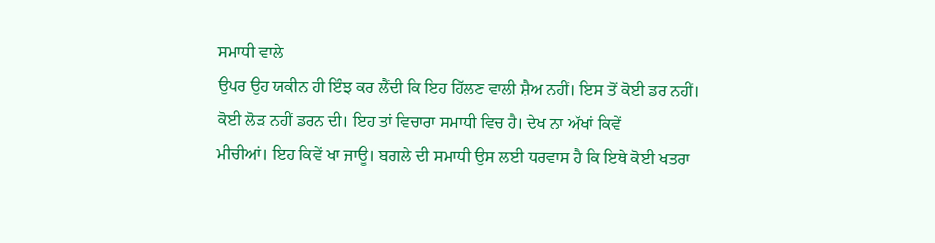ਸਮਾਧੀ ਵਾਲੇ
ਉਪਰ ਉਹ ਯਕੀਨ ਹੀ ਇੰਝ ਕਰ ਲੈਂਦੀ ਕਿ ਇਹ ਹਿੱਲਣ ਵਾਲੀ ਸ਼ੈਅ ਨਹੀਂ। ਇਸ ਤੋਂ ਕੋਈ ਡਰ ਨਹੀਂ।
ਕੋਈ ਲੋੜ ਨਹੀਂ ਡਰਨ ਦੀ। ਇਹ ਤਾਂ ਵਿਚਾਰਾ ਸਮਾਧੀ ਵਿਚ ਹੈ। ਦੇਖ ਨਾ ਅੱਖਾਂ ਕਿਵੇਂ
ਮੀਚੀਆਂ। ਇਹ ਕਿਵੇਂ ਖਾ ਜਾਊ। ਬਗਲੇ ਦੀ ਸਮਾਧੀ ਉਸ ਲਈ ਧਰਵਾਸ ਹੈ ਕਿ ਇਥੇ ਕੋਈ ਖਤਰਾ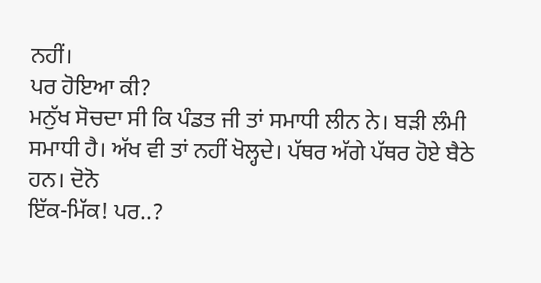ਨਹੀਂ।
ਪਰ ਹੋਇਆ ਕੀ?
ਮਨੁੱਖ ਸੋਚਦਾ ਸੀ ਕਿ ਪੰਡਤ ਜੀ ਤਾਂ ਸਮਾਧੀ ਲੀਨ ਨੇ। ਬੜੀ ਲੰਮੀ
ਸਮਾਧੀ ਹੈ। ਅੱਖ ਵੀ ਤਾਂ ਨਹੀਂ ਖੋਲ੍ਹਦੇ। ਪੱਥਰ ਅੱਗੇ ਪੱਥਰ ਹੋਏ ਬੈਠੇ ਹਨ। ਦੋਨੋ
ਇੱਕ-ਮਿੱਕ! ਪਰ..?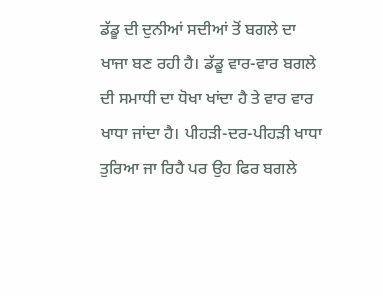ਡੱਡੂ ਦੀ ਦੁਨੀਆਂ ਸਦੀਆਂ ਤੋਂ ਬਗਲੇ ਦਾ
ਖਾਜਾ ਬਣ ਰਹੀ ਹੈ। ਡੱਡੂ ਵਾਰ-ਵਾਰ ਬਗਲੇ ਦੀ ਸਮਾਧੀ ਦਾ ਧੋਖਾ ਖਾਂਦਾ ਹੈ ਤੇ ਵਾਰ ਵਾਰ
ਖਾਧਾ ਜਾਂਦਾ ਹੈ। ਪੀਹੜੀ-ਦਰ-ਪੀਹੜੀ ਖਾਧਾ ਤੁਰਿਆ ਜਾ ਰਿਹੈ ਪਰ ਉਹ ਫਿਰ ਬਗਲੇ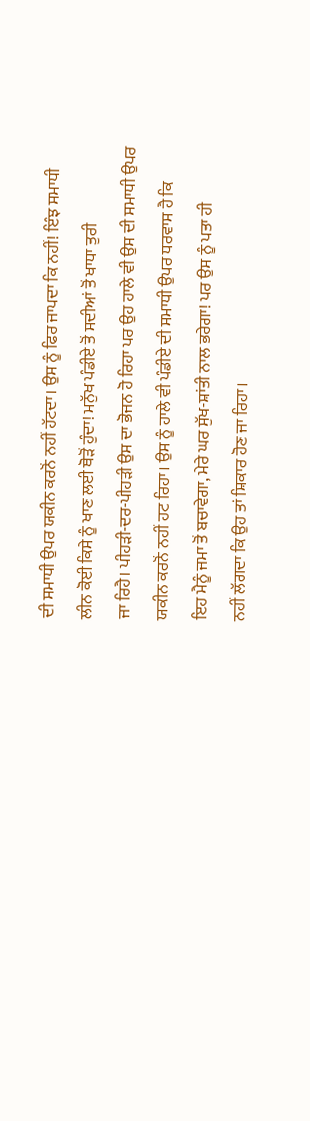ਦੀ ਸਮਾਧੀ ਉਪਰ ਯਕੀਨ ਕਰਨੋਂ ਨਹੀਂ ਹੱਟਦਾ। ਉਸ ਨੂੰ ਫਿਰ ਜਾਪਦਾ ਕਿ ਨਹੀਂ! ਇੰਝ ਸਮਾਧੀ
ਲੀਨ ਕੋਈ ਕਿਸੇ ਨੂੰ ਖਾਣ ਲਈ ਥੋੜੋਂ ਹੁੰਦਾ! ਮਨੁੱਖ ਪੰਡੀਏ ਤੋਂ ਸਦੀਆਂ ਤੋਂ ਖਾਧਾ ਤੁਰੀ
ਜਾ ਰਿਹੈ। ਪੀਹੜੀ-ਦਰ-ਪੀਹੜੀ ਉਸ ਦਾ ਭੋਜਨ ਹੋ ਰਿਹਾ ਪਰ ਉਹ ਹਾਲੇ ਵੀ ਉਸ ਦੀ ਸਮਾਧੀ ਉਪਰ
ਯਕੀਨ ਕਰਨੋਂ ਨਹੀਂ ਹਟ ਰਿਹਾ। ਉਸ ਨੂੰ ਹਾਲੇ ਵੀ ਪੰਡੀਏ ਦੀ ਸਮਾਧੀ ਉਪਰ ਧਰਵਾਸ ਹੈ ਕਿ
ਇਹ ਮੈਨੂੰ ਜਮਾ ਤੋਂ ਬਚਾਵੇਗਾ, ਮੇਰੇ ਘਰ ਸੁੱਖ-ਸ਼ਾਂਤੀ ਨਾਲ ਭਰੇਗਾ! ਪਰ ਉਸ ਨੂੰ ਪਤਾ ਹੀ
ਨਹੀਂ ਲੱਗਦਾ ਕਿ ਉਹ ਤਾਂ ਸ਼ਿਕਾਰ ਹੋਣ ਜਾ ਰਿਹਾ।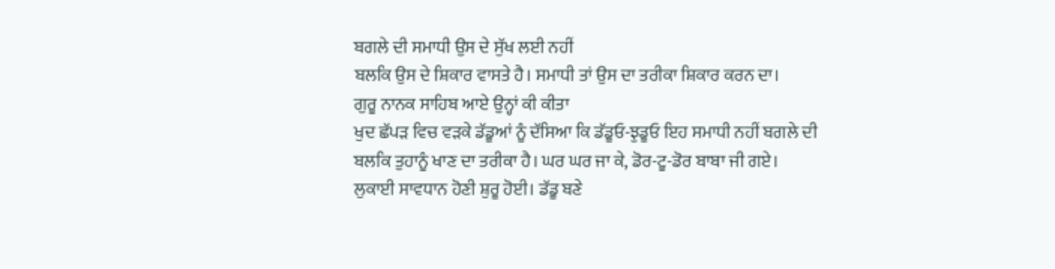ਬਗਲੇ ਦੀ ਸਮਾਧੀ ਉਸ ਦੇ ਸੁੱਖ ਲਈ ਨਹੀਂ
ਬਲਕਿ ਉਸ ਦੇ ਸ਼ਿਕਾਰ ਵਾਸਤੇ ਹੈ। ਸਮਾਧੀ ਤਾਂ ਉਸ ਦਾ ਤਰੀਕਾ ਸ਼ਿਕਾਰ ਕਰਨ ਦਾ।
ਗੁਰੂ ਨਾਨਕ ਸਾਹਿਬ ਆਏ ਉਨ੍ਹਾਂ ਕੀ ਕੀਤਾ
ਖੁਦ ਛੱਪੜ ਵਿਚ ਵੜਕੇ ਡੱਡੂਆਂ ਨੂੰ ਦੱਸਿਆ ਕਿ ਡੱਡੂਓ-ਝੁਡੂਓ ਇਹ ਸਮਾਧੀ ਨਹੀਂ ਬਗਲੇ ਦੀ
ਬਲਕਿ ਤੁਹਾਨੂੰ ਖਾਣ ਦਾ ਤਰੀਕਾ ਹੈ। ਘਰ ਘਰ ਜਾ ਕੇ, ਡੋਰ-ਟੂ-ਡੋਰ ਬਾਬਾ ਜੀ ਗਏ।
ਲੁਕਾਈ ਸਾਵਧਾਨ ਹੋਣੀ ਸ਼ੁਰੂ ਹੋਈ। ਡੱਡੂ ਬਣੇ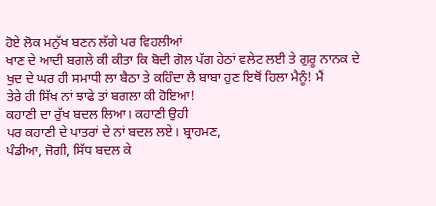ਹੋਏ ਲੋਕ ਮਨੁੱਖ ਬਣਨ ਲੱਗੇ ਪਰ ਵਿਹਲੀਆਂ
ਖਾਣ ਦੇ ਆਦੀ ਬਗਲੇ ਕੀ ਕੀਤਾ ਕਿ ਬੋਦੀ ਗੋਲ ਪੱਗ ਹੇਠਾਂ ਵਲੇਟ ਲਈ ਤੇ ਗੁਰੂ ਨਾਨਕ ਦੇ
ਖੁਦ ਦੇ ਘਰ ਹੀ ਸਮਾਧੀ ਲਾ ਬੈਠਾ ਤੇ ਕਹਿੰਦਾ ਲੈ ਬਾਬਾ ਹੁਣ ਇਥੋਂ ਹਿਲਾ ਮੈਨੂੰ! ਮੈਂ
ਤੇਰੇ ਹੀ ਸਿੱਖ ਨਾਂ ਝਾਫੇ ਤਾਂ ਬਗਲਾ ਕੀ ਹੋਇਆ!
ਕਹਾਣੀ ਦਾ ਰੁੱਖ ਬਦਲ ਲਿਆ। ਕਹਾਣੀ ਉਹੀ
ਪਰ ਕਹਾਣੀ ਦੇ ਪਾਤਰਾਂ ਦੇ ਨਾਂ ਬਦਲ ਲਏ। ਬ੍ਰਾਹਮਣ,
ਪੰਡੀਆ, ਜੋਗੀ, ਸਿੱਧ ਬਦਲ ਕੇ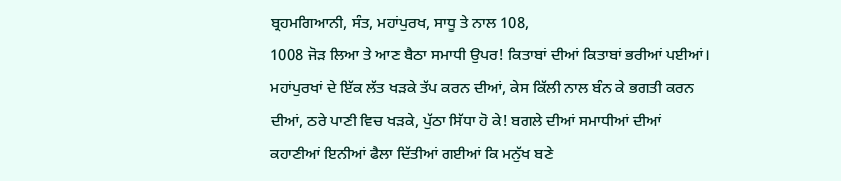ਬ੍ਰਹਮਗਿਆਨੀ, ਸੰਤ, ਮਹਾਂਪੁਰਖ, ਸਾਧੂ ਤੇ ਨਾਲ 108,
1008 ਜੋੜ ਲਿਆ ਤੇ ਆਣ ਬੈਠਾ ਸਮਾਧੀ ਉਪਰ! ਕਿਤਾਬਾਂ ਦੀਆਂ ਕਿਤਾਬਾਂ ਭਰੀਆਂ ਪਈਆਂ।
ਮਹਾਂਪੁਰਖਾਂ ਦੇ ਇੱਕ ਲੱਤ ਖੜਕੇ ਤੱਪ ਕਰਨ ਦੀਆਂ, ਕੇਸ ਕਿੱਲੀ ਨਾਲ ਬੰਨ ਕੇ ਭਗਤੀ ਕਰਨ
ਦੀਆਂ, ਠਰੇ ਪਾਣੀ ਵਿਚ ਖੜਕੇ, ਪੁੱਠਾ ਸਿੱਧਾ ਹੋ ਕੇ! ਬਗਲੇ ਦੀਆਂ ਸਮਾਧੀਆਂ ਦੀਆਂ
ਕਹਾਣੀਆਂ ਇਨੀਆਂ ਫੈਲਾ ਦਿੱਤੀਆਂ ਗਈਆਂ ਕਿ ਮਨੁੱਖ ਬਣੇ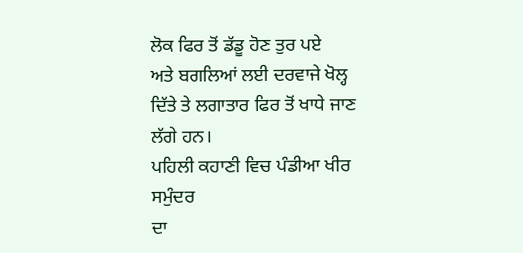ਲੋਕ ਫਿਰ ਤੋਂ ਡੱਡੂ ਹੋਣ ਤੁਰ ਪਏ
ਅਤੇ ਬਗਲਿਆਂ ਲਈ ਦਰਵਾਜੇ ਖੋਲ੍ਹ ਦਿੱਤੇ ਤੇ ਲਗਾਤਾਰ ਫਿਰ ਤੋਂ ਖਾਧੇ ਜਾਣ ਲੱਗੇ ਹਨ।
ਪਹਿਲੀ ਕਹਾਣੀ ਵਿਚ ਪੰਡੀਆ ਖੀਰ ਸਮੁੰਦਰ
ਦਾ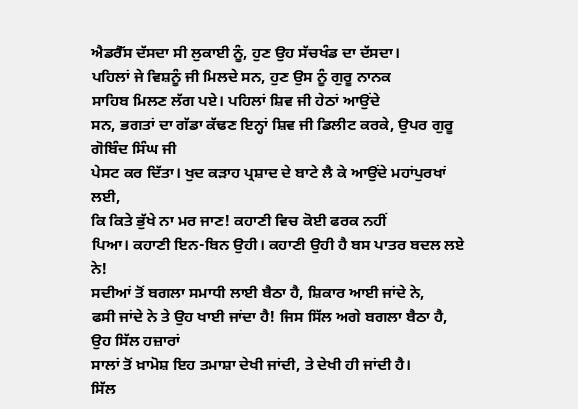ਐਡਰੈੱਸ ਦੱਸਦਾ ਸੀ ਲੁਕਾਈ ਨੂੰ, ਹੁਣ ਉਹ ਸੱਚਖੰਡ ਦਾ ਦੱਸਦਾ।
ਪਹਿਲਾਂ ਜੇ ਵਿਸ਼ਨੂੰ ਜੀ ਮਿਲਦੇ ਸਨ, ਹੁਣ ਉਸ ਨੂੰ ਗੁਰੂ ਨਾਨਕ
ਸਾਹਿਬ ਮਿਲਣ ਲੱਗ ਪਏ। ਪਹਿਲਾਂ ਸ਼ਿਵ ਜੀ ਹੇਠਾਂ ਆਉਂਦੇ
ਸਨ, ਭਗਤਾਂ ਦਾ ਗੱਡਾ ਕੱਢਣ ਇਨ੍ਹਾਂ ਸ਼ਿਵ ਜੀ ਡਿਲੀਟ ਕਰਕੇ, ਉਪਰ ਗੁਰੂ ਗੋਬਿੰਦ ਸਿੰਘ ਜੀ
ਪੇਸਟ ਕਰ ਦਿੱਤਾ। ਖੁਦ ਕੜਾਹ ਪ੍ਰਸ਼ਾਦ ਦੇ ਬਾਟੇ ਲੈ ਕੇ ਆਉਂਦੇ ਮਹਾਂਪੁਰਖਾਂ ਲਈ,
ਕਿ ਕਿਤੇ ਭੁੱਖੇ ਨਾ ਮਰ ਜਾਣ! ਕਹਾਣੀ ਵਿਚ ਕੋਈ ਫਰਕ ਨਹੀਂ
ਪਿਆ। ਕਹਾਣੀ ਇਨ-ਬਿਨ ਉਹੀ। ਕਹਾਣੀ ਉਹੀ ਹੈ ਬਸ ਪਾਤਰ ਬਦਲ ਲਏ ਨੇ!
ਸਦੀਆਂ ਤੋਂ ਬਗਲਾ ਸਮਾਧੀ ਲਾਈ ਬੈਠਾ ਹੈ, ਸ਼ਿਕਾਰ ਆਈ ਜਾਂਦੇ ਨੇ,
ਫਸੀ ਜਾਂਦੇ ਨੇ ਤੇ ਉਹ ਖਾਈ ਜਾਂਦਾ ਹੈ! ਜਿਸ ਸਿੱਲ ਅਗੇ ਬਗਲਾ ਬੈਠਾ ਹੈ, ਉਹ ਸਿੱਲ ਹਜ਼ਾਰਾਂ
ਸਾਲਾਂ ਤੋਂ ਖ਼ਾਮੋਸ਼ ਇਹ ਤਮਾਸ਼ਾ ਦੇਖੀ ਜਾਂਦੀ, ਤੇ ਦੇਖੀ ਹੀ ਜਾਂਦੀ ਹੈ।
ਸਿੱਲ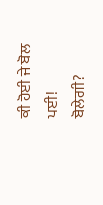ਕੀ ਹੋਈ ਜੇ ਬੋਲ ਪਈ!
ਬੋਲੇਗੀ?